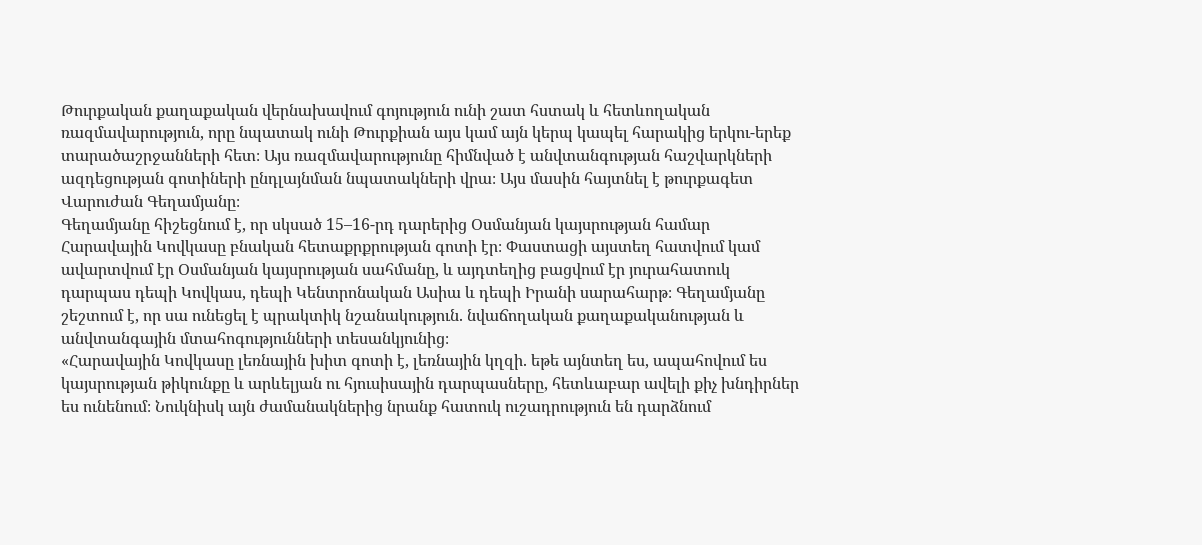Թուրքական քաղաքական վերնախավում գոյություն ունի շատ հստակ և հետևողական ռազմավարություն, որը նպատակ ունի Թուրքիան այս կամ այն կերպ կապել հարակից երկու-երեք տարածաշրջանների հետ։ Այս ռազմավարությունը հիմնված է անվտանգության հաշվարկների ազդեցության գոտիների ընդլայնման նպատակների վրա։ Այս մասին հայտնել է թուրքագետ Վարուժան Գեղամյանը։
Գեղամյանը հիշեցնում է, որ սկսած 15–16-րդ դարերից Օսմանյան կայսրության համար Հարավային Կովկասը բնական հետաքրքրության գոտի էր։ Փաստացի այստեղ հատվում կամ ավարտվում էր Օսմանյան կայսրության սահմանը, և այդտեղից բացվում էր յուրահատուկ դարպաս դեպի Կովկաս, դեպի Կենտրոնական Ասիա և դեպի Իրանի սարահարթ։ Գեղամյանը շեշտում է, որ սա ունեցել է պրակտիկ նշանակություն. նվաճողական քաղաքականության և անվտանգային մտահոգությունների տեսանկյունից։
«Հարավային Կովկասը լեռնային խիտ գոտի է, լեռնային կղզի. եթե այնտեղ ես, ապահովում ես կայսրության թիկունքը և արևելյան ու հյուսիսային դարպասները, հետևաբար ավելի քիչ խնդիրներ ես ունենում։ Նուկնիսկ այն ժամանակներից նրանք հատուկ ուշադրություն են դարձնում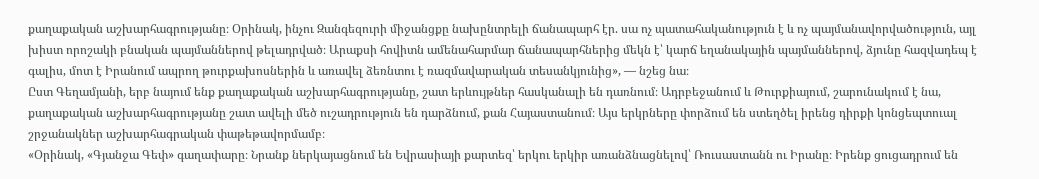քաղաքական աշխարհագրությանը։ Օրինակ, ինչու Զանգեզուրի միջանցքը նախընտրելի ճանապարհ էր. սա ոչ պատահականություն է և ոչ պայմանավորվածություն, այլ խիստ որոշակի բնական պայմաններով թելադրված։ Արաքսի հովիտն ամենահարմար ճանապարհներից մեկն է՝ կարճ եղանակային պայմաններով, ձյունը հազվադեպ է գալիս, մոտ է Իրանում ապրող թուրքախոսներին և առավել ձեռնտու է ռազմավարական տեսանկյունից», — նշեց նա։
Ըստ Գեղամյանի, երբ նայում ենք քաղաքական աշխարհագրությանը, շատ երևույթներ հասկանալի են դառնում։ Ադրբեջանում և Թուրքիայում, շարունակում է նա, քաղաքական աշխարհագրությանը շատ ավելի մեծ ուշադրություն են դարձնում, քան Հայաստանում։ Այս երկրները փորձում են ստեղծել իրենց դիրքի կոնցեպտուալ շրջանակներ աշխարհագրական փաթեթավորմամբ։
«Օրինակ, «Գյանջա Գեփ» գաղափարը։ Նրանք ներկայացնում են Եվրասիայի քարտեզ՝ երկու երկիր առանձնացնելով՝ Ռուսաստանն ու Իրանը։ Իրենք ցուցադրում են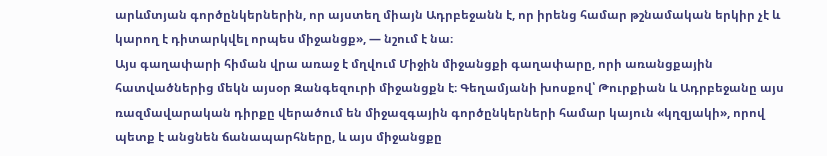արևմտյան գործընկերներին, որ այստեղ միայն Ադրբեջանն է, որ իրենց համար թշնամական երկիր չէ և կարող է դիտարկվել որպես միջանցք», — նշում է նա։
Այս գաղափարի հիման վրա առաջ է մղվում Միջին միջանցքի գաղափարը, որի առանցքային հատվածներից մեկն այսօր Զանգեզուրի միջանցքն է։ Գեղամյանի խոսքով՝ Թուրքիան և Ադրբեջանը այս ռազմավարական դիրքը վերածում են միջազգային գործընկերների համար կայուն «կղզյակի», որով պետք է անցնեն ճանապարհները, և այս միջանցքը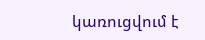կառուցվում է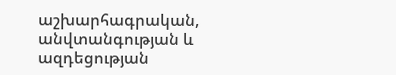աշխարհագրական, անվտանգության և ազդեցության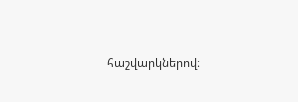հաշվարկներով։